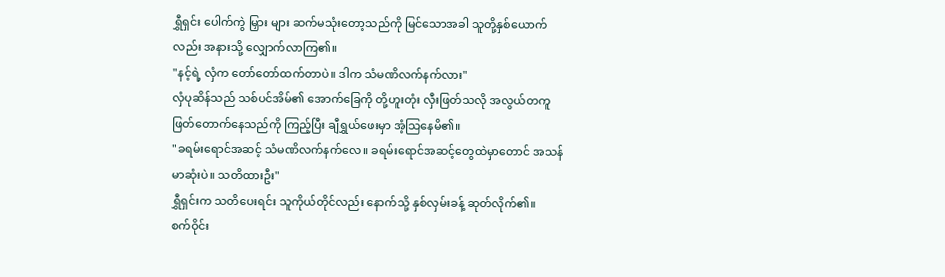ရွှီရှင်း ပေါက်ကွဲ မြှား များ ဆက်မသုံးတော့သည်ကို မြင်သောအခါ သူတို့နှစ်ယောက်လည်း အနားသို့ လျှောက်လာကြ၏။
"နင့်ရဲ့ လှံက တော်တော်ထက်တာပဲ။ ဒါက သံမဏိလက်နက်လား"
လှံပုဆိန်သည် သစ်ပင်အိမ်၏ အောက်ခြေကို တို့ဟူးတုံး လှီးဖြတ်သလို အလွယ်တကူ ဖြတ်တောက်နေသည်ကို ကြည့်ပြီး ချီရွှယ်ဖေးမှာ အံ့သြနေမိ၏။
"ခရမ်းရောင်အဆင့် သံမဏိလက်နက်လေ။ ခရမ်းရောင်အဆင့်တွေထဲမှာတောင် အသန်မာဆုံးပဲ။ သတိထားဦး"
ရွှီရှင်းက သတိပေးရင်း သူကိုယ်တိုင်လည်း နောက်သို့ နှစ်လှမ်းခန့် ဆုတ်လိုက်၏။
စက်ဝိုင်း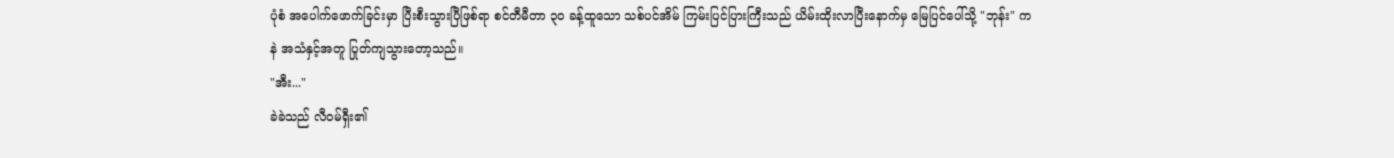ပုံစံ အပေါက်ဖောက်ခြင်းမှာ ပြီးစီးသွားပြီဖြစ်ရာ စင်တီမီတာ ၃၀ ခန့်ထူသော သစ်ပင်အိမ် ကြမ်းပြင်ပြားကြီးသည် ယိမ်းထိုးလာပြီးနောက်မှ မြေပြင်ပေါ်သို့ "ဘုန်း" ကနဲ အသံနှင့်အတူ ပြုတ်ကျသွားတော့သည်။
"အီး..."
ခဲခဲသည် လီဝမ်ရှီး၏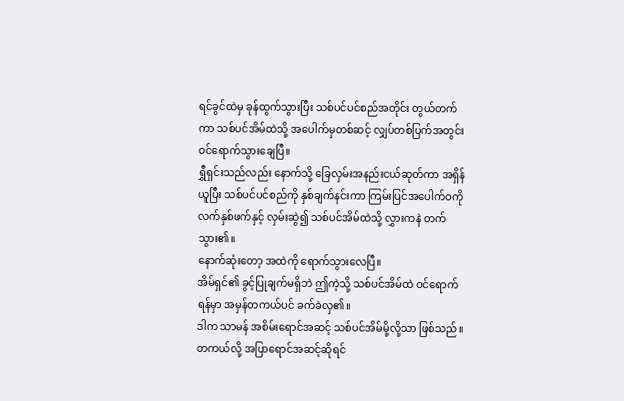ရင်ခွင်ထဲမှ ခုန်ထွက်သွားပြီး သစ်ပင်ပင်စည်အတိုင်း တွယ်တက်ကာ သစ်ပင်အိမ်ထဲသို့ အပေါက်မှတစ်ဆင့် လျှပ်တစ်ပြက်အတွင်း ဝင်ရောက်သွားချေပြီ။
ရွှီရှင်းသည်လည်း နောက်သို့ ခြေလှမ်းအနည်းငယ်ဆုတ်ကာ အရှိန်ယူပြီး သစ်ပင်ပင်စည်ကို နှစ်ချက်နင်းကာ ကြမ်းပြင်အပေါက်ဝကို လက်နှစ်ဖက်နှင့် လှမ်းဆွဲ၍ သစ်ပင်အိမ်ထဲသို့ လွှားကနဲ တက်သွား၏။
နောက်ဆုံးတော့ အထဲကို ရောက်သွားလေပြီ။
အိမ်ရှင်၏ ခွင့်ပြုချက်မရှိဘဲ ဤကဲ့သို့ သစ်ပင်အိမ်ထဲ ဝင်ရောက်ရန်မှာ အမှန်တကယ်ပင် ခက်ခဲလှ၏။
ဒါက သာမန် အစိမ်းရောင်အဆင့် သစ်ပင်အိမ်မို့လို့သာ ဖြစ်သည်။
တကယ်လို့ အပြာရောင်အဆင့်ဆိုရင်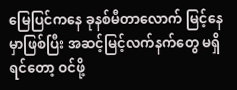မြေပြင်ကနေ ခုနစ်မီတာလောက် မြင့်နေမှာဖြစ်ပြီး အဆင့်မြင့်လက်နက်တွေ မရှိရင်တော့ ဝင်ဖို့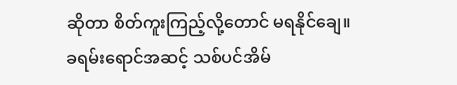ဆိုတာ စိတ်ကူးကြည့်လို့တောင် မရနိုင်ချေ။
ခရမ်းရောင်အဆင့် သစ်ပင်အိမ်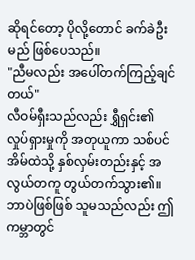ဆိုရင်တော့ ပိုလို့တောင် ခက်ခဲဦးမည် ဖြစ်ပေသည်။
"ညီမလည်း အပေါ်တက်ကြည့်ချင်တယ်"
လီဝမ်ရှီးသည်လည်း ရွှီရှင်း၏ လှုပ်ရှားမှုကို အတုယူကာ သစ်ပင်အိမ်ထဲသို့ နှစ်လှမ်းတည်းနှင့် အလွယ်တကူ တွယ်တက်သွား၏။
ဘာပဲဖြစ်ဖြစ် သူမသည်လည်း ဤကမ္ဘာတွင်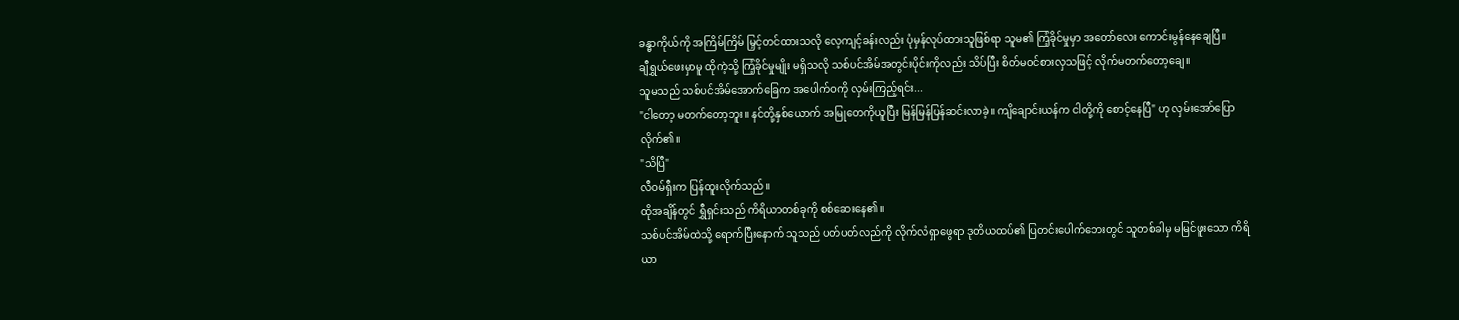ခန္ဓာကိုယ်ကို အကြိမ်ကြိမ် မြှင့်တင်ထားသလို လေ့ကျင့်ခန်းလည်း ပုံမှန်လုပ်ထားသူဖြစ်ရာ သူမ၏ ကြံ့ခိုင်မှုမှာ အတော်လေး ကောင်းမွန်နေချေပြီ။
ချီရွှယ်ဖေးမှာမူ ထိုကဲ့သို့ ကြံ့ခိုင်မှုမျိုး မရှိသလို သစ်ပင်အိမ်အတွင်းပိုင်းကိုလည်း သိပ်ပြီး စိတ်မဝင်စားလှသဖြင့် လိုက်မတက်တော့ချေ။
သူမသည် သစ်ပင်အိမ်အောက်ခြေက အပေါက်ဝကို လှမ်းကြည့်ရင်း...
"ငါတော့ မတက်တော့ဘူး။ နင်တို့နှစ်ယောက် အမြုတေကိုယူပြီး မြန်မြန်ပြန်ဆင်းလာခဲ့။ ကျိချောင်းယန်က ငါတို့ကို စောင့်နေပြီ" ဟု လှမ်းအော်ပြောလိုက်၏။
"သိပြီ"
လီဝမ်ရှီးက ပြန်ထူးလိုက်သည်။
ထိုအချိန်တွင် ရွှီရှင်းသည် ကိရိယာတစ်ခုကို စစ်ဆေးနေ၏။
သစ်ပင်အိမ်ထဲသို့ ရောက်ပြီးနောက် သူသည် ပတ်ပတ်လည်ကို လိုက်လံရှာဖွေရာ ဒုတိယထပ်၏ ပြတင်းပေါက်ဘေးတွင် သူတစ်ခါမှ မမြင်ဖူးသော ကိရိယာ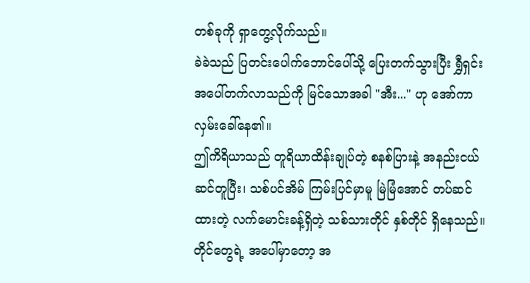တစ်ခုကို ရှာတွေ့လိုက်သည်။
ခဲခဲသည် ပြတင်းပေါက်ဘောင်ပေါ်သို့ ပြေးတက်သွားပြီး ရွှီရှင်း အပေါ်တက်လာသည်ကို မြင်သောအခါ "အီး..." ဟု အော်ကာ လှမ်းခေါ်နေ၏။
ဤကိရိယာသည် တူရိယာထိန်းချုပ်တဲ့ စနစ်ပြားနဲ့ အနည်းငယ် ဆင်တူပြီး၊ သစ်ပင်အိမ် ကြမ်းပြင်မှာမူ မြဲမြံအောင် တပ်ဆင်ထားတဲ့ လက်မောင်းခန့်ရှိတဲ့ သစ်သားတိုင် နှစ်တိုင် ရှိနေသည်။
တိုင်တွေရဲ့ အပေါ်မှာတော့ အ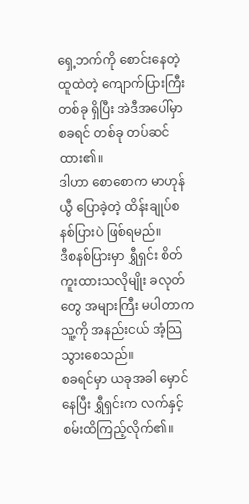ရှေ့ဘက်ကို စောင်းနေတဲ့ ထူထဲတဲ့ ကျောက်ပြားကြီးတစ်ခု ရှိပြီး အဲဒီအပေါ်မှာ စခရင် တစ်ခု တပ်ဆင်ထား၏။
ဒါဟာ စောစောက မာဟုန်ယွီ ပြောခဲ့တဲ့ ထိန်းချုပ်စနစ်ပြားပဲ ဖြစ်ရမည်။
ဒီစနစ်ပြားမှာ ရွှီရှင်း စိတ်ကူးထားသလိုမျိုး ခလုတ်တွေ အများကြီး မပါတာက သူ့ကို အနည်းငယ် အံ့သြသွားစေသည်။
စခရင်မှာ ယခုအခါ မှောင်နေပြီး ရွှီရှင်းက လက်နှင့် စမ်းထိကြည့်လိုက်၏။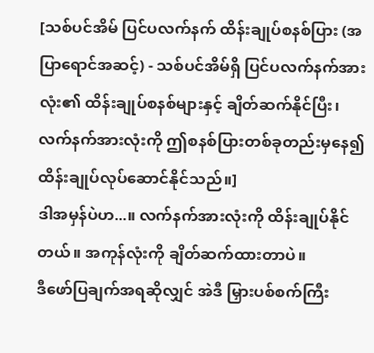[သစ်ပင်အိမ် ပြင်ပလက်နက် ထိန်းချုပ်စနစ်ပြား (အပြာရောင်အဆင့်) - သစ်ပင်အိမ်ရှိ ပြင်ပလက်နက်အားလုံး၏ ထိန်းချုပ်စနစ်များနှင့် ချိတ်ဆက်နိုင်ပြီး၊ လက်နက်အားလုံးကို ဤစနစ်ပြားတစ်ခုတည်းမှနေ၍ ထိန်းချုပ်လုပ်ဆောင်နိုင်သည်။]
ဒါအမှန်ပဲဟ...။ လက်နက်အားလုံးကို ထိန်းချုပ်နိုင်တယ်။ အကုန်လုံးကို ချိတ်ဆက်ထားတာပဲ။
ဒီဖော်ပြချက်အရဆိုလျှင် အဲဒီ မြှားပစ်စက်ကြီး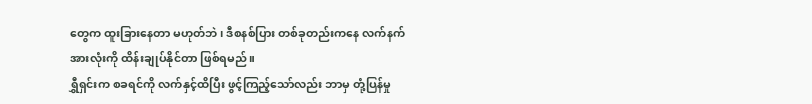တွေက ထူးခြားနေတာ မဟုတ်ဘဲ၊ ဒီစနစ်ပြား တစ်ခုတည်းကနေ လက်နက်အားလုံးကို ထိန်းချုပ်နိုင်တာ ဖြစ်ရမည်။
ရွှီရှင်းက စခရင်ကို လက်နှင့်ထိပြီး ဖွင့်ကြည့်သော်လည်း ဘာမှ တုံ့ပြန်မှု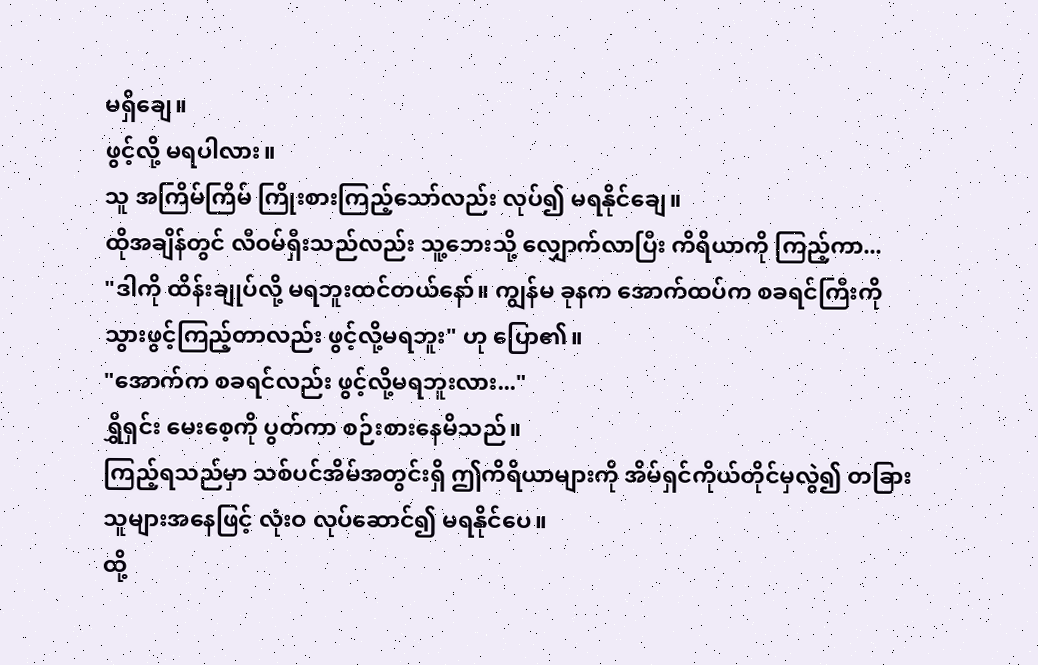မရှိချေ။
ဖွင့်လို့ မရပါလား။
သူ အကြိမ်ကြိမ် ကြိုးစားကြည့်သော်လည်း လုပ်၍ မရနိုင်ချေ။
ထိုအချိန်တွင် လီဝမ်ရှီးသည်လည်း သူ့ဘေးသို့ လျှောက်လာပြီး ကိရိယာကို ကြည့်ကာ...
"ဒါကို ထိန်းချုပ်လို့ မရဘူးထင်တယ်နော်။ ကျွန်မ ခုနက အောက်ထပ်က စခရင်ကြီးကို သွားဖွင့်ကြည့်တာလည်း ဖွင့်လို့မရဘူး" ဟု ပြော၏။
"အောက်က စခရင်လည်း ဖွင့်လို့မရဘူးလား..."
ရွှီရှင်း မေးစေ့ကို ပွတ်ကာ စဉ်းစားနေမိသည်။
ကြည့်ရသည်မှာ သစ်ပင်အိမ်အတွင်းရှိ ဤကိရိယာများကို အိမ်ရှင်ကိုယ်တိုင်မှလွဲ၍ တခြားသူများအနေဖြင့် လုံးဝ လုပ်ဆောင်၍ မရနိုင်ပေ။
ထို့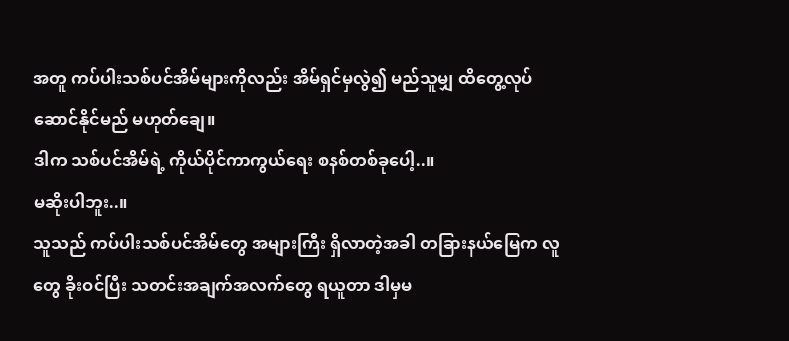အတူ ကပ်ပါးသစ်ပင်အိမ်များကိုလည်း အိမ်ရှင်မှလွဲ၍ မည်သူမျှ ထိတွေ့လုပ်ဆောင်နိုင်မည် မဟုတ်ချေ။
ဒါက သစ်ပင်အိမ်ရဲ့ ကိုယ်ပိုင်ကာကွယ်ရေး စနစ်တစ်ခုပေါ့..။
မဆိုးပါဘူး..။
သူသည် ကပ်ပါးသစ်ပင်အိမ်တွေ အများကြီး ရှိလာတဲ့အခါ တခြားနယ်မြေက လူတွေ ခိုးဝင်ပြီး သတင်းအချက်အလက်တွေ ရယူတာ ဒါမှမ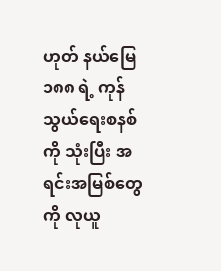ဟုတ် နယ်မြေ ၁၈၈ ရဲ့ ကုန်သွယ်ရေးစနစ်ကို သုံးပြီး အရင်းအမြစ်တွေကို လုယူ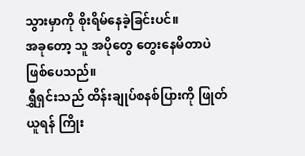သွားမှာကို စိုးရိမ်နေခဲ့ခြင်းပင်။
အခုတော့ သူ အပိုတွေ တွေးနေမိတာပဲ ဖြစ်ပေသည်။
ရွှီရှင်းသည် ထိန်းချုပ်စနစ်ပြားကို ဖြုတ်ယူရန် ကြိုး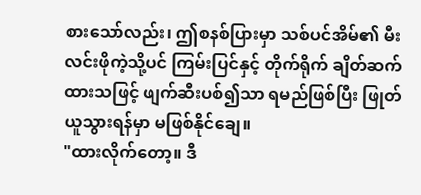စားသော်လည်း၊ ဤစနစ်ပြားမှာ သစ်ပင်အိမ်၏ မီးလင်းဖိုကဲ့သို့ပင် ကြမ်းပြင်နှင့် တိုက်ရိုက် ချိတ်ဆက်ထားသဖြင့် ဖျက်ဆီးပစ်၍သာ ရမည်ဖြစ်ပြီး ဖြုတ်ယူသွားရန်မှာ မဖြစ်နိုင်ချေ။
"ထားလိုက်တော့။ ဒီ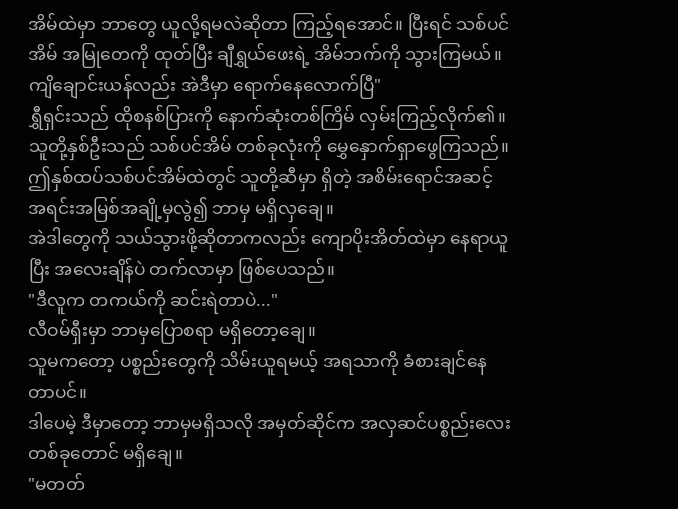အိမ်ထဲမှာ ဘာတွေ ယူလို့ရမလဲဆိုတာ ကြည့်ရအောင်။ ပြီးရင် သစ်ပင်အိမ် အမြုတေကို ထုတ်ပြီး ချီရွှယ်ဖေးရဲ့ အိမ်ဘက်ကို သွားကြမယ်။ ကျိချောင်းယန်လည်း အဲဒီမှာ ရောက်နေလောက်ပြီ"
ရွှီရှင်းသည် ထိုစနစ်ပြားကို နောက်ဆုံးတစ်ကြိမ် လှမ်းကြည့်လိုက်၏။
သူတို့နှစ်ဦးသည် သစ်ပင်အိမ် တစ်ခုလုံးကို မွှေနှောက်ရှာဖွေကြသည်။
ဤနှစ်ထပ်သစ်ပင်အိမ်ထဲတွင် သူတို့ဆီမှာ ရှိတဲ့ အစိမ်းရောင်အဆင့် အရင်းအမြစ်အချို့မှလွဲ၍ ဘာမှ မရှိလှချေ။
အဲဒါတွေကို သယ်သွားဖို့ဆိုတာကလည်း ကျောပိုးအိတ်ထဲမှာ နေရာယူပြီး အလေးချိန်ပဲ တက်လာမှာ ဖြစ်ပေသည်။
"ဒီလူက တကယ်ကို ဆင်းရဲတာပဲ..."
လီဝမ်ရှီးမှာ ဘာမှပြောစရာ မရှိတော့ချေ။
သူမကတော့ ပစ္စည်းတွေကို သိမ်းယူရမယ့် အရသာကို ခံစားချင်နေတာပင်။
ဒါပေမဲ့ ဒီမှာတော့ ဘာမှမရှိသလို အမှတ်ဆိုင်က အလှဆင်ပစ္စည်းလေး တစ်ခုတောင် မရှိချေ။
"မတတ်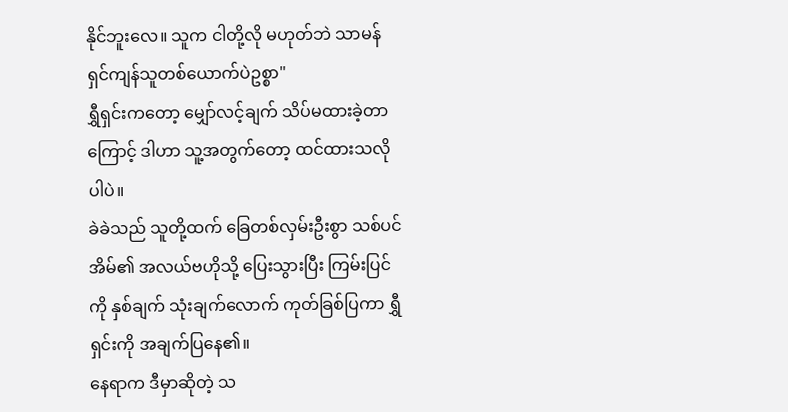နိုင်ဘူးလေ။ သူက ငါတို့လို မဟုတ်ဘဲ သာမန် ရှင်ကျန်သူတစ်ယောက်ပဲဥစ္စာ"
ရွှီရှင်းကတော့ မျှော်လင့်ချက် သိပ်မထားခဲ့တာကြောင့် ဒါဟာ သူ့အတွက်တော့ ထင်ထားသလိုပါပဲ။
ခဲခဲသည် သူတို့ထက် ခြေတစ်လှမ်းဦးစွာ သစ်ပင်အိမ်၏ အလယ်ဗဟိုသို့ ပြေးသွားပြီး ကြမ်းပြင်ကို နှစ်ချက် သုံးချက်လောက် ကုတ်ခြစ်ပြကာ ရွှီရှင်းကို အချက်ပြနေ၏။
နေရာက ဒီမှာဆိုတဲ့ သ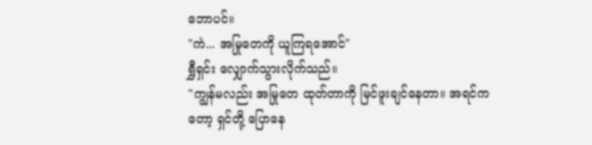ဘောပင်။
"ကဲ... အမြုတေကို ယူကြရအောင်"
ရွှီရှင်း လျှောက်သွားလိုက်သည်။
"ကျွန်မလည်း အမြုတေ ထုတ်တာကို မြင်ဖူးချင်နေတာ။ အရင်ကတော့ ရှင်တို့ ပြောနေ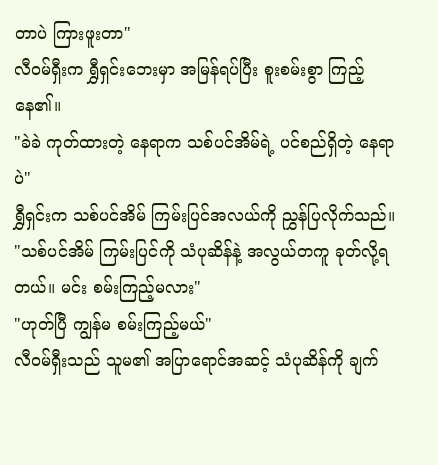တာပဲ ကြားဖူးတာ"
လီဝမ်ရှီးက ရွှီရှင်းဘေးမှာ အမြန်ရပ်ပြီး စူးစမ်းစွာ ကြည့်နေ၏။
"ခဲခဲ ကုတ်ထားတဲ့ နေရာက သစ်ပင်အိမ်ရဲ့ ပင်စည်ရှိတဲ့ နေရာပဲ"
ရွှီရှင်းက သစ်ပင်အိမ် ကြမ်းပြင်အလယ်ကို ညွှန်ပြလိုက်သည်။
"သစ်ပင်အိမ် ကြမ်းပြင်ကို သံပုဆိန်နဲ့ အလွယ်တကူ ခုတ်လို့ရတယ်။ မင်း စမ်းကြည့်မလား"
"ဟုတ်ပြီ ကျွန်မ စမ်းကြည့်မယ်"
လီဝမ်ရှီးသည် သူမ၏ အပြာရောင်အဆင့် သံပုဆိန်ကို ချက်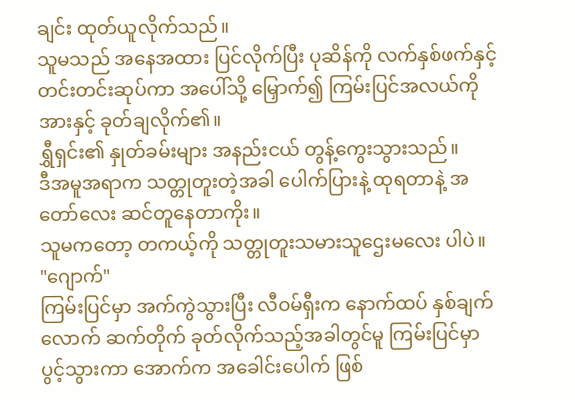ချင်း ထုတ်ယူလိုက်သည်။
သူမသည် အနေအထား ပြင်လိုက်ပြီး ပုဆိန်ကို လက်နှစ်ဖက်နှင့် တင်းတင်းဆုပ်ကာ အပေါ်သို့ မြှောက်၍ ကြမ်းပြင်အလယ်ကို အားနှင့် ခုတ်ချလိုက်၏။
ရွှီရှင်း၏ နှုတ်ခမ်းများ အနည်းငယ် တွန့်ကွေးသွားသည်။
ဒီအမူအရာက သတ္တုတူးတဲ့အခါ ပေါက်ပြားနဲ့ ထုရတာနဲ့ အတော်လေး ဆင်တူနေတာကိုး။
သူမကတော့ တကယ့်ကို သတ္တုတူးသမားသူဌေးမလေး ပါပဲ။
"ဂျောက်"
ကြမ်းပြင်မှာ အက်ကွဲသွားပြီး လီဝမ်ရှီးက နောက်ထပ် နှစ်ချက်လောက် ဆက်တိုက် ခုတ်လိုက်သည့်အခါတွင်မူ ကြမ်းပြင်မှာ ပွင့်သွားကာ အောက်က အခေါင်းပေါက် ဖြစ်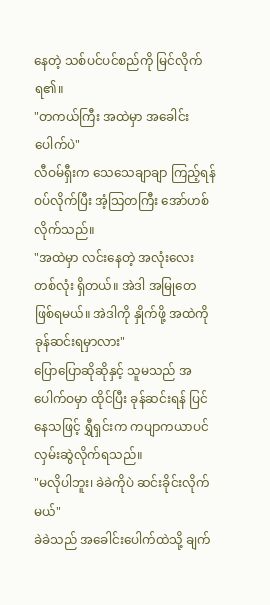နေတဲ့ သစ်ပင်ပင်စည်ကို မြင်လိုက်ရ၏။
"တကယ်ကြီး အထဲမှာ အခေါင်းပေါက်ပဲ"
လီဝမ်ရှီးက သေသေချာချာ ကြည့်ရန် ဝပ်လိုက်ပြီး အံ့သြတကြီး အော်ဟစ်လိုက်သည်။
"အထဲမှာ လင်းနေတဲ့ အလုံးလေး တစ်လုံး ရှိတယ်။ အဲဒါ အမြုတေ ဖြစ်ရမယ်။ အဲဒါကို နှိုက်ဖို့ အထဲကို ခုန်ဆင်းရမှာလား"
ပြောပြောဆိုဆိုနှင့် သူမသည် အပေါက်ဝမှာ ထိုင်ပြီး ခုန်ဆင်းရန် ပြင်နေသဖြင့် ရွှီရှင်းက ကပျာကယာပင် လှမ်းဆွဲလိုက်ရသည်။
"မလိုပါဘူး၊ ခဲခဲကိုပဲ ဆင်းခိုင်းလိုက်မယ်"
ခဲခဲသည် အခေါင်းပေါက်ထဲသို့ ချက်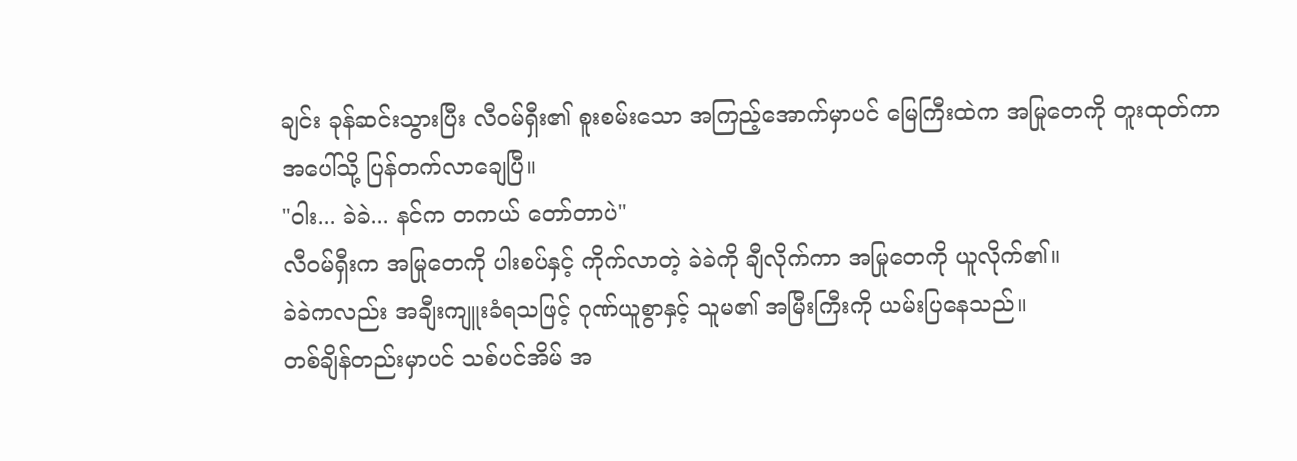ချင်း ခုန်ဆင်းသွားပြီး လီဝမ်ရှီး၏ စူးစမ်းသော အကြည့်အောက်မှာပင် မြေကြီးထဲက အမြုတေကို တူးထုတ်ကာ အပေါ်သို့ ပြန်တက်လာချေပြီ။
"ဝါး... ခဲခဲ... နင်က တကယ် တော်တာပဲ"
လီဝမ်ရှီးက အမြုတေကို ပါးစပ်နှင့် ကိုက်လာတဲ့ ခဲခဲကို ချီလိုက်ကာ အမြုတေကို ယူလိုက်၏။
ခဲခဲကလည်း အချီးကျူးခံရသဖြင့် ဂုဏ်ယူစွာနှင့် သူမ၏ အမြီးကြီးကို ယမ်းပြနေသည်။
တစ်ချိန်တည်းမှာပင် သစ်ပင်အိမ် အ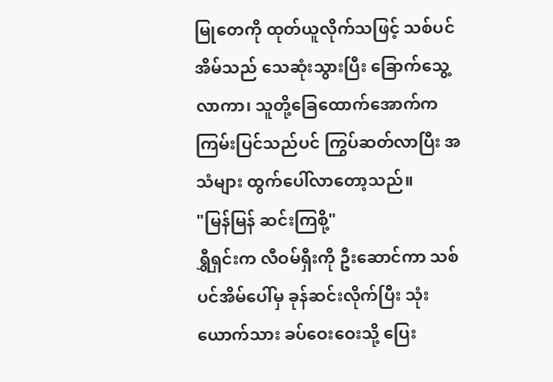မြုတေကို ထုတ်ယူလိုက်သဖြင့် သစ်ပင်အိမ်သည် သေဆုံးသွားပြီး ခြောက်သွေ့လာကာ၊ သူတို့ခြေထောက်အောက်က ကြမ်းပြင်သည်ပင် ကြွပ်ဆတ်လာပြီး အသံများ ထွက်ပေါ်လာတော့သည်။
"မြန်မြန် ဆင်းကြစို့"
ရွှီရှင်းက လီဝမ်ရှီးကို ဦးဆောင်ကာ သစ်ပင်အိမ်ပေါ်မှ ခုန်ဆင်းလိုက်ပြီး သုံးယောက်သား ခပ်ဝေးဝေးသို့ ပြေး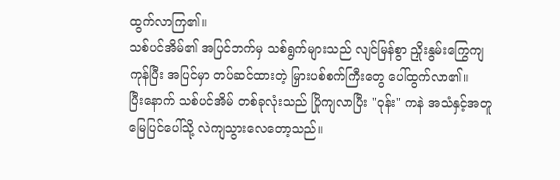ထွက်လာကြ၏။
သစ်ပင်အိမ်၏ အပြင်ဘက်မှ သစ်ရွက်များသည် လျင်မြန်စွာ ညှိုးနွမ်းကြွေကျကုန်ပြီး အပြင်မှာ တပ်ဆင်ထားတဲ့ မြှားပစ်စက်ကြီးတွေ ပေါ်ထွက်လာ၏။
ပြီးနောက် သစ်ပင်အိမ် တစ်ခုလုံးသည် ပြိုကျလာပြီး "ဝုန်း" ကနဲ အသံနှင့်အတူ မြေပြင်ပေါ်သို့ လဲကျသွားလေတော့သည်။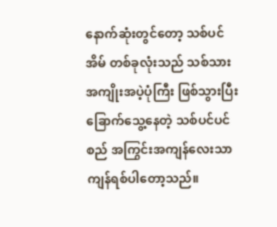နောက်ဆုံးတွင်တော့ သစ်ပင်အိမ် တစ်ခုလုံးသည် သစ်သားအကျိုးအပဲ့ပုံကြီး ဖြစ်သွားပြီး ခြောက်သွေ့နေတဲ့ သစ်ပင်ပင်စည် အကြွင်းအကျန်လေးသာ ကျန်ရစ်ပါတော့သည်။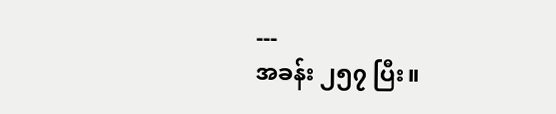---
အခန်း ၂၅၇ ပြီး။